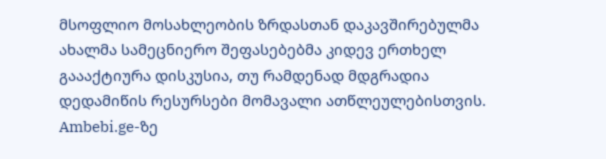მსოფლიო მოსახლეობის ზრდასთან დაკავშირებულმა ახალმა სამეცნიერო შეფასებებმა კიდევ ერთხელ გაააქტიურა დისკუსია, თუ რამდენად მდგრადია დედამიწის რესურსები მომავალი ათწლეულებისთვის. Ambebi.ge-ზე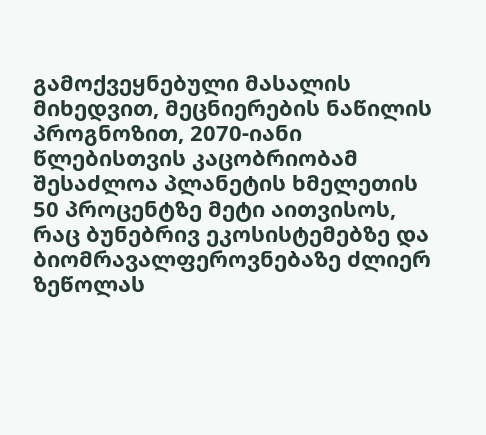გამოქვეყნებული მასალის მიხედვით, მეცნიერების ნაწილის პროგნოზით, 2070-იანი წლებისთვის კაცობრიობამ შესაძლოა პლანეტის ხმელეთის 50 პროცენტზე მეტი აითვისოს, რაც ბუნებრივ ეკოსისტემებზე და ბიომრავალფეროვნებაზე ძლიერ ზეწოლას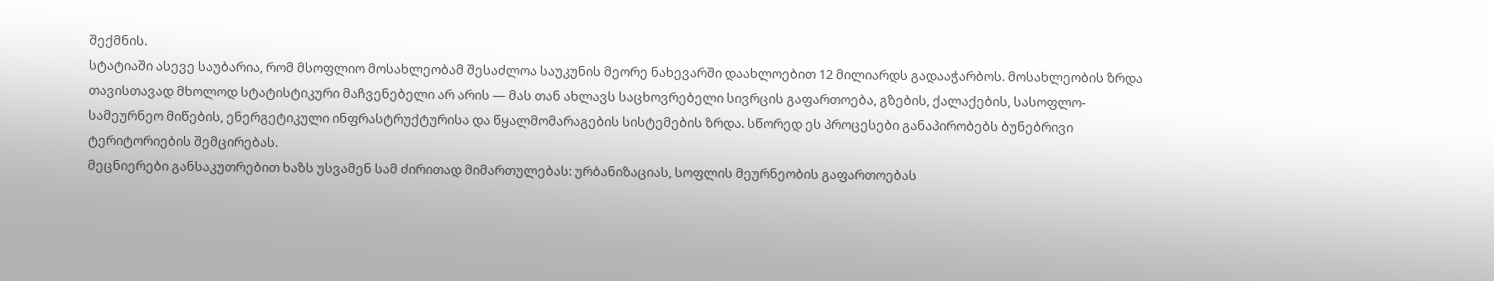შექმნის.
სტატიაში ასევე საუბარია, რომ მსოფლიო მოსახლეობამ შესაძლოა საუკუნის მეორე ნახევარში დაახლოებით 12 მილიარდს გადააჭარბოს. მოსახლეობის ზრდა თავისთავად მხოლოდ სტატისტიკური მაჩვენებელი არ არის — მას თან ახლავს საცხოვრებელი სივრცის გაფართოება, გზების, ქალაქების, სასოფლო-სამეურნეო მიწების, ენერგეტიკული ინფრასტრუქტურისა და წყალმომარაგების სისტემების ზრდა. სწორედ ეს პროცესები განაპირობებს ბუნებრივი ტერიტორიების შემცირებას.
მეცნიერები განსაკუთრებით ხაზს უსვამენ სამ ძირითად მიმართულებას: ურბანიზაციას, სოფლის მეურნეობის გაფართოებას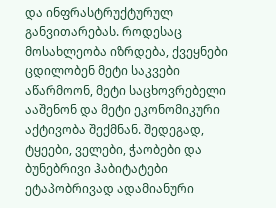და ინფრასტრუქტურულ განვითარებას. როდესაც მოსახლეობა იზრდება, ქვეყნები ცდილობენ მეტი საკვები აწარმოონ, მეტი საცხოვრებელი ააშენონ და მეტი ეკონომიკური აქტივობა შექმნან. შედეგად, ტყეები, ველები, ჭაობები და ბუნებრივი ჰაბიტატები ეტაპობრივად ადამიანური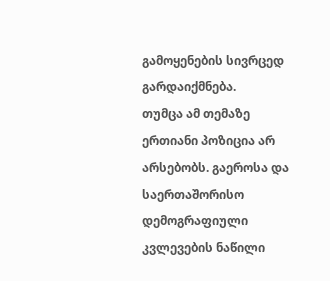გამოყენების სივრცედ გარდაიქმნება.
თუმცა ამ თემაზე ერთიანი პოზიცია არ არსებობს. გაეროსა და საერთაშორისო დემოგრაფიული კვლევების ნაწილი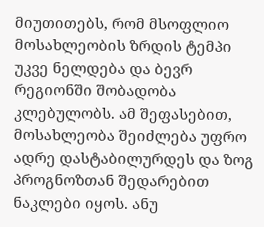მიუთითებს, რომ მსოფლიო მოსახლეობის ზრდის ტემპი უკვე ნელდება და ბევრ რეგიონში შობადობა კლებულობს. ამ შეფასებით, მოსახლეობა შეიძლება უფრო ადრე დასტაბილურდეს და ზოგ პროგნოზთან შედარებით ნაკლები იყოს. ანუ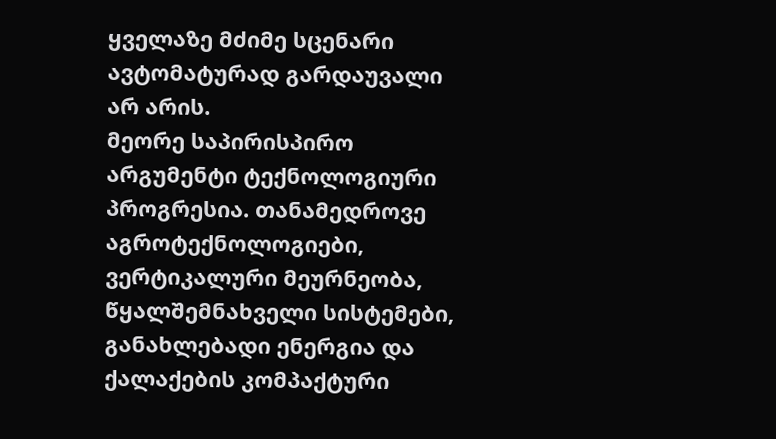ყველაზე მძიმე სცენარი ავტომატურად გარდაუვალი არ არის.
მეორე საპირისპირო არგუმენტი ტექნოლოგიური პროგრესია. თანამედროვე აგროტექნოლოგიები, ვერტიკალური მეურნეობა, წყალშემნახველი სისტემები, განახლებადი ენერგია და ქალაქების კომპაქტური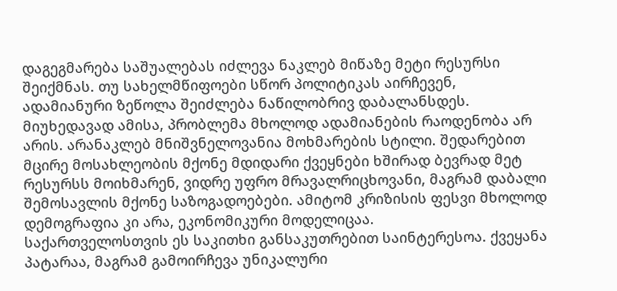დაგეგმარება საშუალებას იძლევა ნაკლებ მიწაზე მეტი რესურსი შეიქმნას. თუ სახელმწიფოები სწორ პოლიტიკას აირჩევენ, ადამიანური ზეწოლა შეიძლება ნაწილობრივ დაბალანსდეს.
მიუხედავად ამისა, პრობლემა მხოლოდ ადამიანების რაოდენობა არ არის. არანაკლებ მნიშვნელოვანია მოხმარების სტილი. შედარებით მცირე მოსახლეობის მქონე მდიდარი ქვეყნები ხშირად ბევრად მეტ რესურსს მოიხმარენ, ვიდრე უფრო მრავალრიცხოვანი, მაგრამ დაბალი შემოსავლის მქონე საზოგადოებები. ამიტომ კრიზისის ფესვი მხოლოდ დემოგრაფია კი არა, ეკონომიკური მოდელიცაა.
საქართველოსთვის ეს საკითხი განსაკუთრებით საინტერესოა. ქვეყანა პატარაა, მაგრამ გამოირჩევა უნიკალური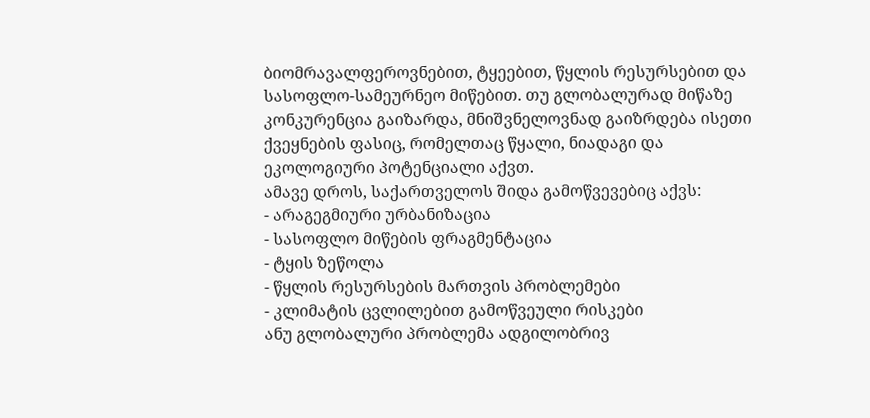ბიომრავალფეროვნებით, ტყეებით, წყლის რესურსებით და სასოფლო-სამეურნეო მიწებით. თუ გლობალურად მიწაზე კონკურენცია გაიზარდა, მნიშვნელოვნად გაიზრდება ისეთი ქვეყნების ფასიც, რომელთაც წყალი, ნიადაგი და ეკოლოგიური პოტენციალი აქვთ.
ამავე დროს, საქართველოს შიდა გამოწვევებიც აქვს:
- არაგეგმიური ურბანიზაცია
- სასოფლო მიწების ფრაგმენტაცია
- ტყის ზეწოლა
- წყლის რესურსების მართვის პრობლემები
- კლიმატის ცვლილებით გამოწვეული რისკები
ანუ გლობალური პრობლემა ადგილობრივ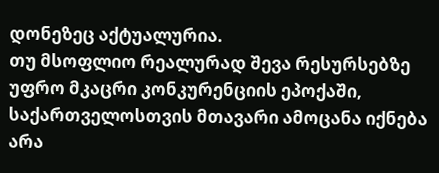დონეზეც აქტუალურია.
თუ მსოფლიო რეალურად შევა რესურსებზე უფრო მკაცრი კონკურენციის ეპოქაში, საქართველოსთვის მთავარი ამოცანა იქნება არა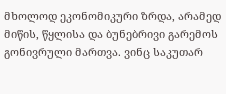მხოლოდ ეკონომიკური ზრდა, არამედ მიწის, წყლისა და ბუნებრივი გარემოს გონივრული მართვა. ვინც საკუთარ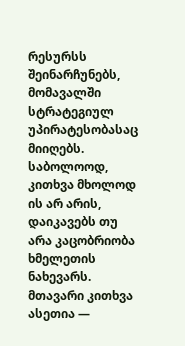რესურსს შეინარჩუნებს, მომავალში სტრატეგიულ უპირატესობასაც მიიღებს.
საბოლოოდ, კითხვა მხოლოდ ის არ არის, დაიკავებს თუ არა კაცობრიობა ხმელეთის ნახევარს. მთავარი კითხვა ასეთია —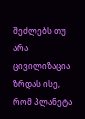შეძლებს თუ არა ცივილიზაცია ზრდას ისე, რომ პლანეტა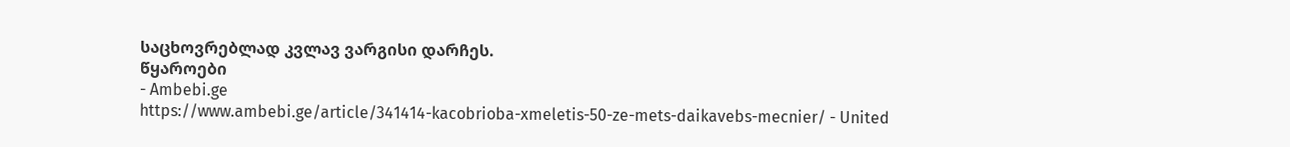საცხოვრებლად კვლავ ვარგისი დარჩეს.
წყაროები
- Ambebi.ge
https://www.ambebi.ge/article/341414-kacobrioba-xmeletis-50-ze-mets-daikavebs-mecnier/ - United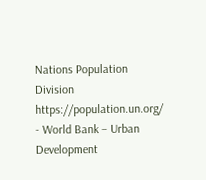Nations Population Division
https://population.un.org/ - World Bank – Urban Development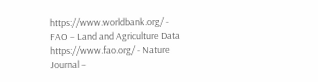https://www.worldbank.org/ - FAO – Land and Agriculture Data
https://www.fao.org/ - Nature Journal –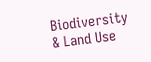Biodiversity & Land Use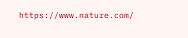https://www.nature.com/